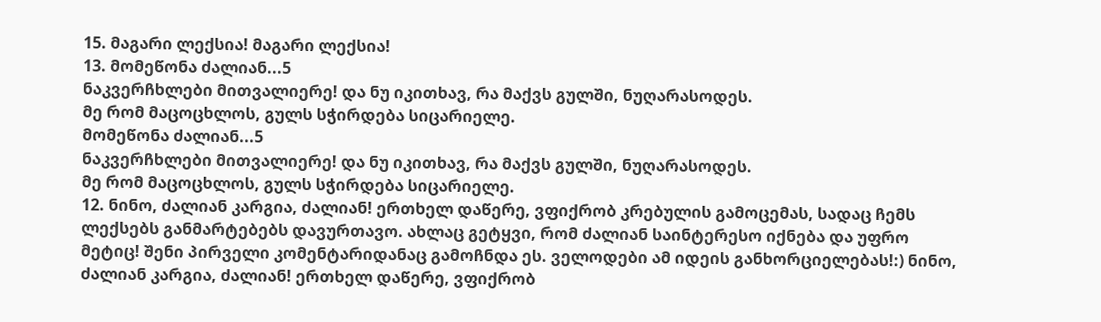15. მაგარი ლექსია! მაგარი ლექსია!
13. მომეწონა ძალიან...5
ნაკვერჩხლები მითვალიერე! და ნუ იკითხავ, რა მაქვს გულში, ნუღარასოდეს.
მე რომ მაცოცხლოს, გულს სჭირდება სიცარიელე.
მომეწონა ძალიან...5
ნაკვერჩხლები მითვალიერე! და ნუ იკითხავ, რა მაქვს გულში, ნუღარასოდეს.
მე რომ მაცოცხლოს, გულს სჭირდება სიცარიელე.
12. ნინო, ძალიან კარგია, ძალიან! ერთხელ დაწერე, ვფიქრობ კრებულის გამოცემას, სადაც ჩემს ლექსებს განმარტებებს დავურთავო. ახლაც გეტყვი, რომ ძალიან საინტერესო იქნება და უფრო მეტიც! შენი პირველი კომენტარიდანაც გამოჩნდა ეს. ველოდები ამ იდეის განხორციელებას!:) ნინო, ძალიან კარგია, ძალიან! ერთხელ დაწერე, ვფიქრობ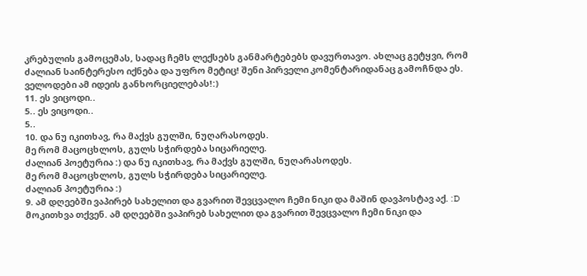კრებულის გამოცემას, სადაც ჩემს ლექსებს განმარტებებს დავურთავო. ახლაც გეტყვი, რომ ძალიან საინტერესო იქნება და უფრო მეტიც! შენი პირველი კომენტარიდანაც გამოჩნდა ეს. ველოდები ამ იდეის განხორციელებას!:)
11. ეს ვიცოდი..
5.. ეს ვიცოდი..
5..
10. და ნუ იკითხავ, რა მაქვს გულში, ნუღარასოდეს.
მე რომ მაცოცხლოს, გულს სჭირდება სიცარიელე.
ძალიან პოეტურია :) და ნუ იკითხავ, რა მაქვს გულში, ნუღარასოდეს.
მე რომ მაცოცხლოს, გულს სჭირდება სიცარიელე.
ძალიან პოეტურია :)
9. ამ დღეებში ვაპირებ სახელით და გვარით შევცვალო ჩემი ნიკი და მაშინ დავპოსტავ აქ. :D მოკითხვა თქვენ. ამ დღეებში ვაპირებ სახელით და გვარით შევცვალო ჩემი ნიკი და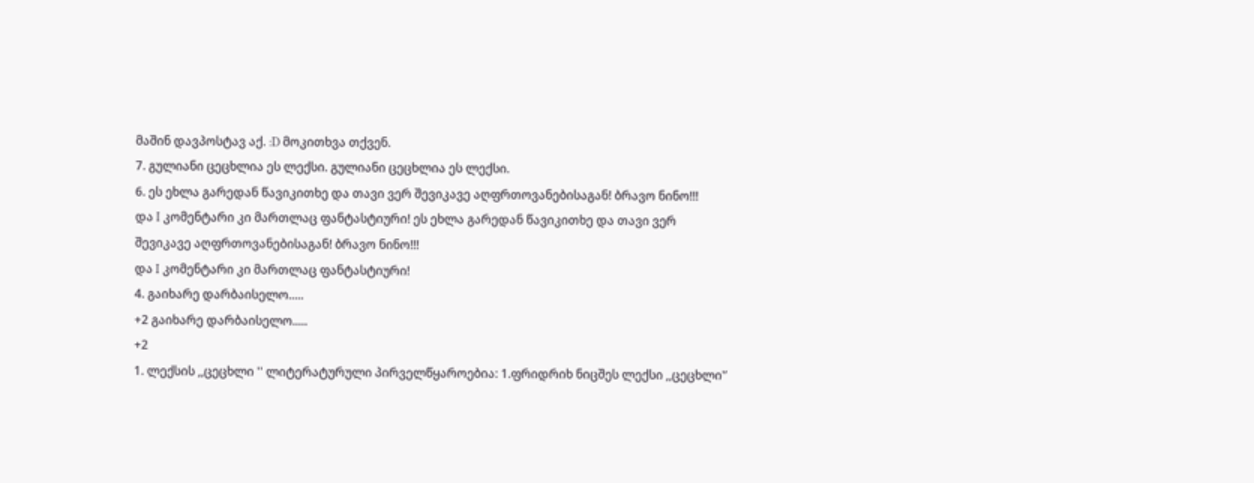მაშინ დავპოსტავ აქ. :D მოკითხვა თქვენ.
7. გულიანი ცეცხლია ეს ლექსი. გულიანი ცეცხლია ეს ლექსი.
6. ეს ეხლა გარედან წავიკითხე და თავი ვერ შევიკავე აღფრთოვანებისაგან! ბრავო ნინო!!!
და I კომენტარი კი მართლაც ფანტასტიური! ეს ეხლა გარედან წავიკითხე და თავი ვერ შევიკავე აღფრთოვანებისაგან! ბრავო ნინო!!!
და I კომენტარი კი მართლაც ფანტასტიური!
4. გაიხარე დარბაისელო.....
+2 გაიხარე დარბაისელო.....
+2
1. ლექსის ,,ცეცხლი '' ლიტერატურული პირველწყაროებია: 1.ფრიდრიხ ნიცშეს ლექსი ,,ცეცხლი'’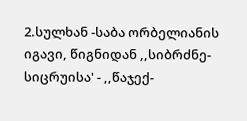2.სულხან -საბა ორბელიანის იგავი, წიგნიდან ,,სიბრძნე- სიცრუისა' - ,,წაჯექ-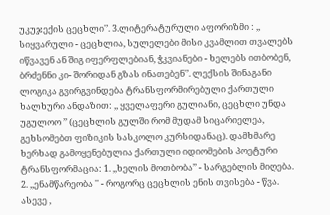უკუჯექის ცეცხლი'’. 3.ლიტერატურული აფორიზმი : ,, სიყვარული - ცეცხლია, სულელები მისი კვამლით თვალებს იწვავენ ან შიგ იფერფლებიან, ჭკვიანები - ხელებს ითბობენ, ბრძენნი კი- შორიდან გზას ინათებენ'’. ლექსის შინაგანი ლოგიკა გვირგვინდება ტრანსფორმირებული ქართული ხალხური ანდაზით: ,, ყველაფერი გულიანი, ცეცხლი უნდა უგულოო ’’ (ცეცხლის გულში რომ მუდამ სიცარიელეა, გეხსომებთ ფიზიკის სასკოლო კურსიდანაც). დამხმარე ხერხად გამოყენებულია ქართული იდიომების პოეტური ტრანსფორმაცია: 1. ,,ხელის მოთბობა’’ - სარგებლის მიღება. 2. ,,ენამწარეობა '' - როგორც ცეცხლის ენის თვისება - წვა. ასევე ,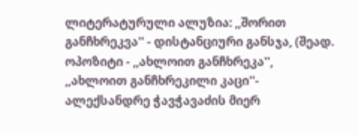ლიტერატურული ალუზია: ,,შორით განჩხრეკვა'' - დისტანციური განსჯა, (შეად. ოპოზიტი - ,,ახლოით განჩხრეკა'', ,,ახლოით განჩხრეკილი კაცი''- ალექსანდრე ჭავჭავაძის მიერ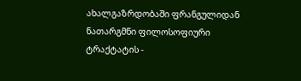ახალგაზრდობაში ფრანგულიდან ნათარგმნი ფილოსოფიური ტრაქტატის -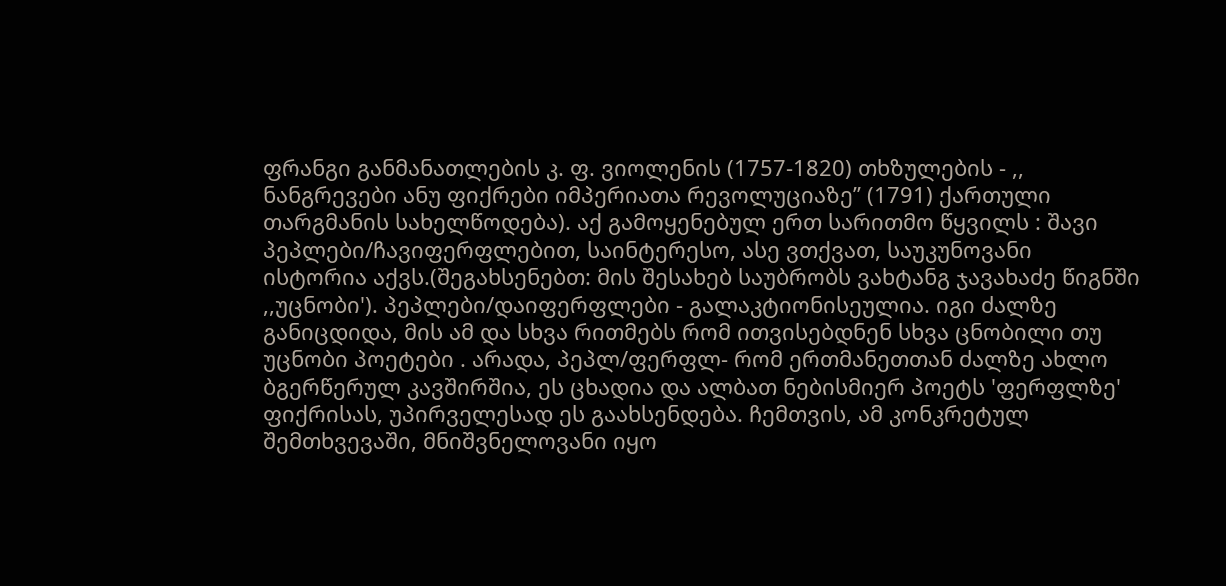ფრანგი განმანათლების კ. ფ. ვიოლენის (1757-1820) თხზულების - ,, ნანგრევები ანუ ფიქრები იმპერიათა რევოლუციაზე” (1791) ქართული თარგმანის სახელწოდება). აქ გამოყენებულ ერთ სარითმო წყვილს : შავი პეპლები/ჩავიფერფლებით, საინტერესო, ასე ვთქვათ, საუკუნოვანი ისტორია აქვს.(შეგახსენებთ: მის შესახებ საუბრობს ვახტანგ ჯავახაძე წიგნში ,,უცნობი'). პეპლები/დაიფერფლები - გალაკტიონისეულია. იგი ძალზე განიცდიდა, მის ამ და სხვა რითმებს რომ ითვისებდნენ სხვა ცნობილი თუ უცნობი პოეტები . არადა, პეპლ/ფერფლ- რომ ერთმანეთთან ძალზე ახლო ბგერწერულ კავშირშია, ეს ცხადია და ალბათ ნებისმიერ პოეტს 'ფერფლზე' ფიქრისას, უპირველესად ეს გაახსენდება. ჩემთვის, ამ კონკრეტულ შემთხვევაში, მნიშვნელოვანი იყო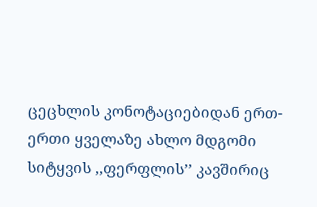ცეცხლის კონოტაციებიდან ერთ-ერთი ყველაზე ახლო მდგომი სიტყვის ,,ფერფლის’’ კავშირიც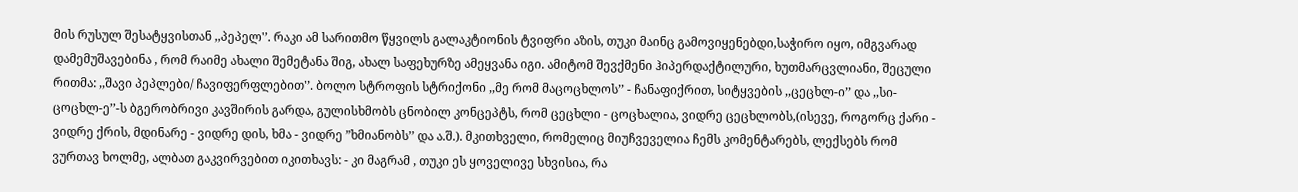მის რუსულ შესატყვისთან ,,პეპელ'’. რაკი ამ სარითმო წყვილს გალაკტიონის ტვიფრი აზის, თუკი მაინც გამოვიყენებდი,საჭირო იყო, იმგვარად დამემუშავებინა , რომ რაიმე ახალი შემეტანა შიგ, ახალ საფეხურზე ამეყვანა იგი. ამიტომ შევქმენი ჰიპერდაქტილური, ხუთმარცვლიანი, შეცული რითმა: ,,შავი პეპლები/ ჩავიფერფლებით'’. ბოლო სტროფის სტრიქონი ,,მე რომ მაცოცხლოს’’ - ჩანაფიქრით, სიტყვების ,,ცეცხლ-ი’’ და ,,სი-ცოცხლ-ე’’-ს ბგერობრივი კავშირის გარდა, გულისხმობს ცნობილ კონცეპტს, რომ ცეცხლი - ცოცხალია, ვიდრე ცეცხლობს,(ისევე, როგორც ქარი - ვიდრე ქრის, მდინარე - ვიდრე დის, ხმა - ვიდრე ”ხმიანობს’’ და ა.შ.). მკითხველი, რომელიც მიუჩვეველია ჩემს კომენტარებს, ლექსებს რომ ვურთავ ხოლმე, ალბათ გაკვირვებით იკითხავს: - კი მაგრამ , თუკი ეს ყოველივე სხვისია, რა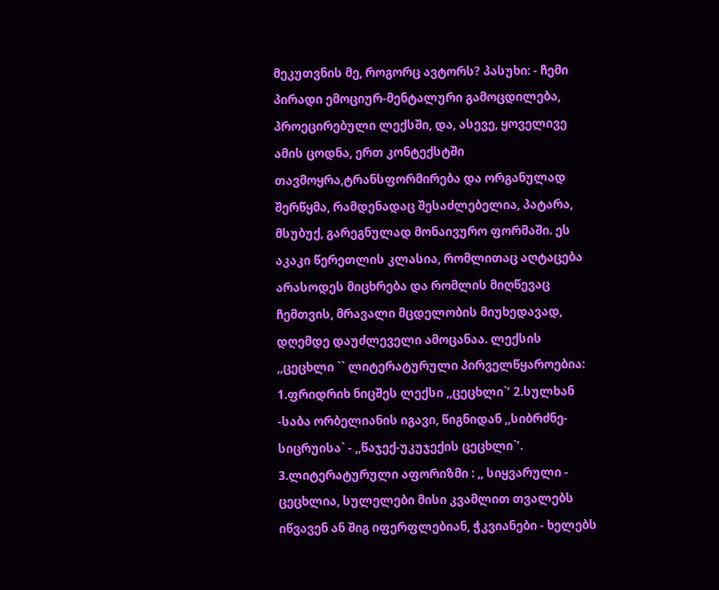მეკუთვნის მე, როგორც ავტორს? პასუხი: - ჩემი პირადი ემოციურ-მენტალური გამოცდილება, პროეცირებული ლექსში, და, ასევე, ყოველივე ამის ცოდნა, ერთ კონტექსტში თავმოყრა,ტრანსფორმირება და ორგანულად შერწყმა, რამდენადაც შესაძლებელია, პატარა, მსუბუქ, გარეგნულად მონაივურო ფორმაში. ეს აკაკი წერეთლის კლასია, რომლითაც აღტაცება არასოდეს მიცხრება და რომლის მიღწევაც ჩემთვის, მრავალი მცდელობის მიუხედავად, დღემდე დაუძლეველი ამოცანაა. ლექსის ,,ცეცხლი `` ლიტერატურული პირველწყაროებია: 1.ფრიდრიხ ნიცშეს ლექსი ,,ცეცხლი`’ 2.სულხან -საბა ორბელიანის იგავი, წიგნიდან ,,სიბრძნე- სიცრუისა` - ,,წაჯექ-უკუჯექის ცეცხლი`’. 3.ლიტერატურული აფორიზმი : ,, სიყვარული - ცეცხლია, სულელები მისი კვამლით თვალებს იწვავენ ან შიგ იფერფლებიან, ჭკვიანები - ხელებს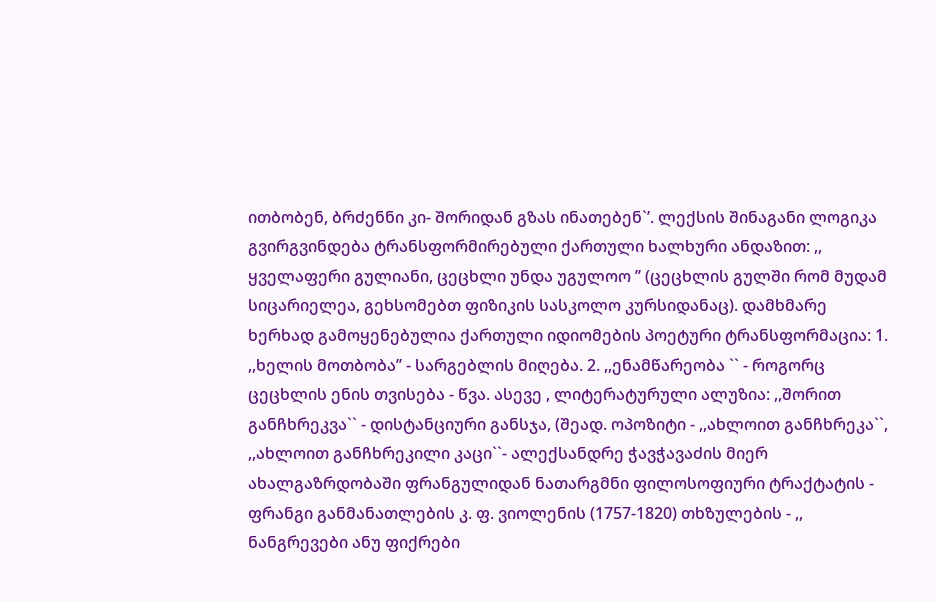ითბობენ, ბრძენნი კი- შორიდან გზას ინათებენ`’. ლექსის შინაგანი ლოგიკა გვირგვინდება ტრანსფორმირებული ქართული ხალხური ანდაზით: ,, ყველაფერი გულიანი, ცეცხლი უნდა უგულოო ’’ (ცეცხლის გულში რომ მუდამ სიცარიელეა, გეხსომებთ ფიზიკის სასკოლო კურსიდანაც). დამხმარე ხერხად გამოყენებულია ქართული იდიომების პოეტური ტრანსფორმაცია: 1. ,,ხელის მოთბობა’’ - სარგებლის მიღება. 2. ,,ენამწარეობა `` - როგორც ცეცხლის ენის თვისება - წვა. ასევე , ლიტერატურული ალუზია: ,,შორით განჩხრეკვა`` - დისტანციური განსჯა, (შეად. ოპოზიტი - ,,ახლოით განჩხრეკა``, ,,ახლოით განჩხრეკილი კაცი``- ალექსანდრე ჭავჭავაძის მიერ ახალგაზრდობაში ფრანგულიდან ნათარგმნი ფილოსოფიური ტრაქტატის - ფრანგი განმანათლების კ. ფ. ვიოლენის (1757-1820) თხზულების - ,, ნანგრევები ანუ ფიქრები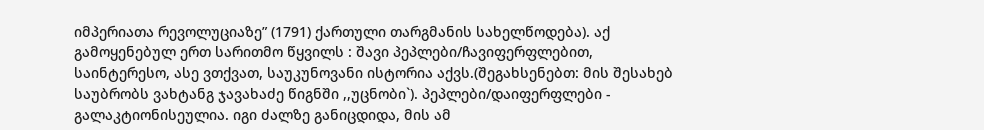იმპერიათა რევოლუციაზე” (1791) ქართული თარგმანის სახელწოდება). აქ გამოყენებულ ერთ სარითმო წყვილს : შავი პეპლები/ჩავიფერფლებით, საინტერესო, ასე ვთქვათ, საუკუნოვანი ისტორია აქვს.(შეგახსენებთ: მის შესახებ საუბრობს ვახტანგ ჯავახაძე წიგნში ,,უცნობი`). პეპლები/დაიფერფლები - გალაკტიონისეულია. იგი ძალზე განიცდიდა, მის ამ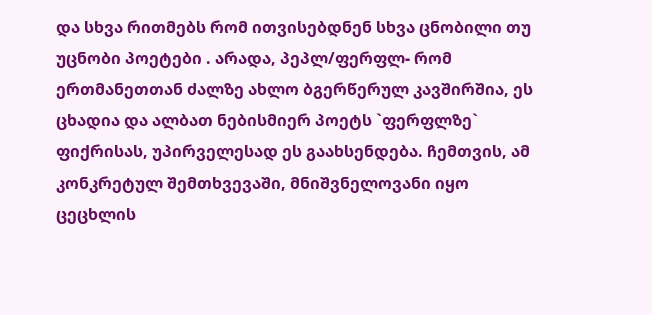და სხვა რითმებს რომ ითვისებდნენ სხვა ცნობილი თუ უცნობი პოეტები . არადა, პეპლ/ფერფლ- რომ ერთმანეთთან ძალზე ახლო ბგერწერულ კავშირშია, ეს ცხადია და ალბათ ნებისმიერ პოეტს `ფერფლზე` ფიქრისას, უპირველესად ეს გაახსენდება. ჩემთვის, ამ კონკრეტულ შემთხვევაში, მნიშვნელოვანი იყო ცეცხლის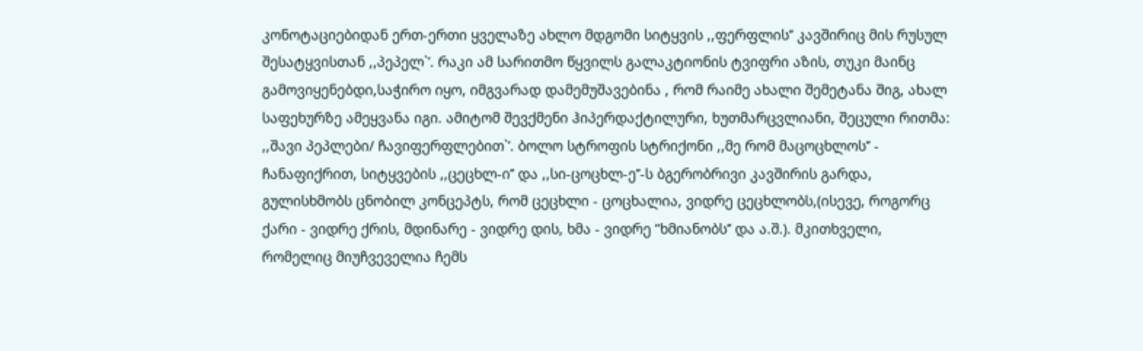კონოტაციებიდან ერთ-ერთი ყველაზე ახლო მდგომი სიტყვის ,,ფერფლის’’ კავშირიც მის რუსულ შესატყვისთან ,,პეპელ`’. რაკი ამ სარითმო წყვილს გალაკტიონის ტვიფრი აზის, თუკი მაინც გამოვიყენებდი,საჭირო იყო, იმგვარად დამემუშავებინა , რომ რაიმე ახალი შემეტანა შიგ, ახალ საფეხურზე ამეყვანა იგი. ამიტომ შევქმენი ჰიპერდაქტილური, ხუთმარცვლიანი, შეცული რითმა: ,,შავი პეპლები/ ჩავიფერფლებით`’. ბოლო სტროფის სტრიქონი ,,მე რომ მაცოცხლოს’’ - ჩანაფიქრით, სიტყვების ,,ცეცხლ-ი’’ და ,,სი-ცოცხლ-ე’’-ს ბგერობრივი კავშირის გარდა, გულისხმობს ცნობილ კონცეპტს, რომ ცეცხლი - ცოცხალია, ვიდრე ცეცხლობს,(ისევე, როგორც ქარი - ვიდრე ქრის, მდინარე - ვიდრე დის, ხმა - ვიდრე ”ხმიანობს’’ და ა.შ.). მკითხველი, რომელიც მიუჩვეველია ჩემს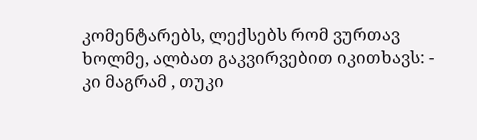კომენტარებს, ლექსებს რომ ვურთავ ხოლმე, ალბათ გაკვირვებით იკითხავს: - კი მაგრამ , თუკი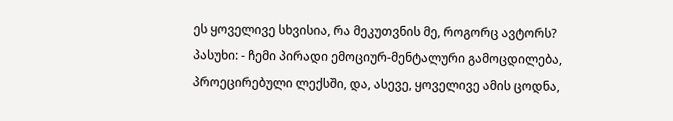ეს ყოველივე სხვისია, რა მეკუთვნის მე, როგორც ავტორს? პასუხი: - ჩემი პირადი ემოციურ-მენტალური გამოცდილება, პროეცირებული ლექსში, და, ასევე, ყოველივე ამის ცოდნა,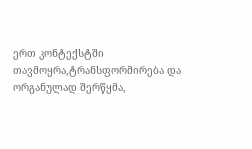ერთ კონტექსტში თავმოყრა,ტრანსფორმირება და ორგანულად შერწყმა,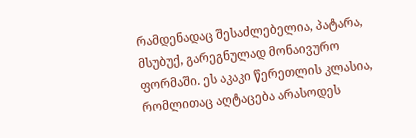რამდენადაც შესაძლებელია, პატარა, მსუბუქ, გარეგნულად მონაივურო ფორმაში. ეს აკაკი წერეთლის კლასია, რომლითაც აღტაცება არასოდეს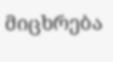მიცხრება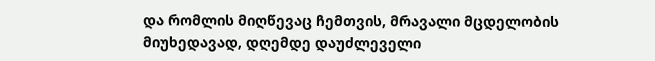და რომლის მიღწევაც ჩემთვის, მრავალი მცდელობის მიუხედავად, დღემდე დაუძლეველი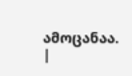ამოცანაა.
|